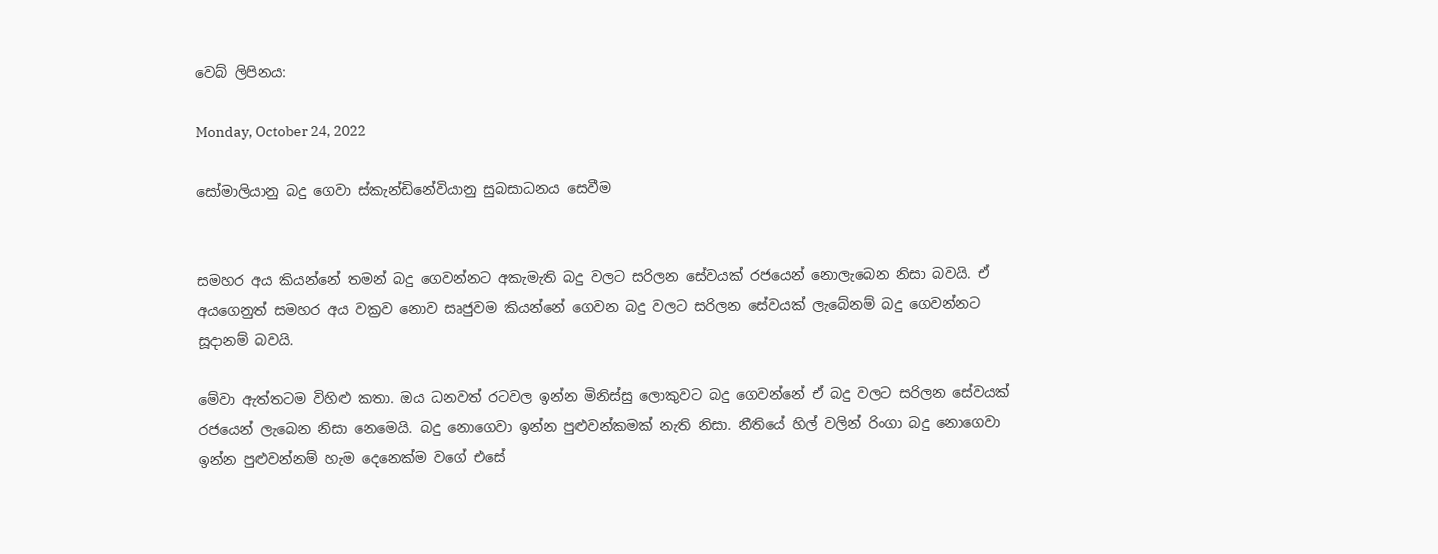වෙබ් ලිපිනය:

Monday, October 24, 2022

සෝමාලියානු බදු ගෙවා ස්කැන්ඩිනේවියානු සුබසාධනය සෙවීම


සමහර අය කියන්නේ තමන් බදු ගෙවන්නට අකැමැති බදු වලට සරිලන සේවයක් රජයෙන් නොලැබෙන නිසා බවයි. ඒ අයගෙනුත් සමහර අය වක්‍රව නොව සෘජුවම කියන්නේ ගෙවන බදු වලට සරිලන සේවයක් ලැබේනම් බදු ගෙවන්නට සූදානම් බවයි.

මේවා ඇත්තටම විහිළු කතා. ඔය ධනවත් රටවල ඉන්න මිනිස්සු ලොකුවට බදු ගෙවන්නේ ඒ බදු වලට සරිලන සේවයක් රජයෙන් ලැබෙන නිසා නෙමෙයි. බදු නොගෙවා ඉන්න පුළුවන්කමක් නැති නිසා. නීතියේ හිල් වලින් රිංගා බදු නොගෙවා ඉන්න පුළුවන්නම් හැම දෙනෙක්ම වගේ එසේ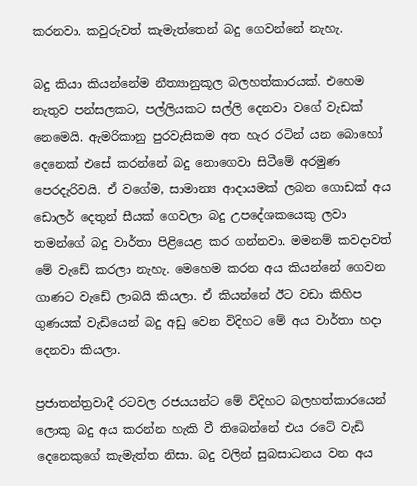කරනවා. කවුරුවත් කැමැත්තෙන් බදු ගෙවන්නේ නැහැ.

බදු කියා කියන්නේම නීත්‍යානුකූල බලහත්කාරයක්. එහෙම නැතුව පන්සලකට, පල්ලියකට සල්ලි දෙනවා වගේ වැඩක් නෙමෙයි. ඇමරිකානු පුරවැසිකම අත හැර රටින් යන බොහෝ දෙනෙක් එසේ කරන්නේ බදු නොගෙවා සිටීමේ අරමුණ පෙරදැරිවයි. ඒ වගේම, සාමාන්‍ය ආදායමක් ලබන ගොඩක් අය ඩොලර් දෙතුන් සීයක් ගෙවලා බදු උපදේශකයෙකු ලවා තමන්ගේ බදු වාර්තා පිළියෙළ කර ගන්නවා. මමනම් කවදාවත් මේ වැඩේ කරලා නැහැ. මෙහෙම කරන අය කියන්නේ ගෙවන ගාණට වැඩේ ලාබයි කියලා. ඒ කියන්නේ ඊට වඩා කිහිප ගුණයක් වැඩියෙන් බදු අඩු වෙන විදිහට මේ අය වාර්තා හදා දෙනවා කියලා.

ප්‍රජාතන්ත්‍රවාදී රටවල රජයයන්ට මේ විදිහට බලහත්කාරයෙන් ලොකු බදු අය කරන්න හැකි වී තිබෙන්නේ එය රටේ වැඩි දෙනෙකුගේ කැමැත්ත නිසා. බදු වලින් සුබසාධනය වන අය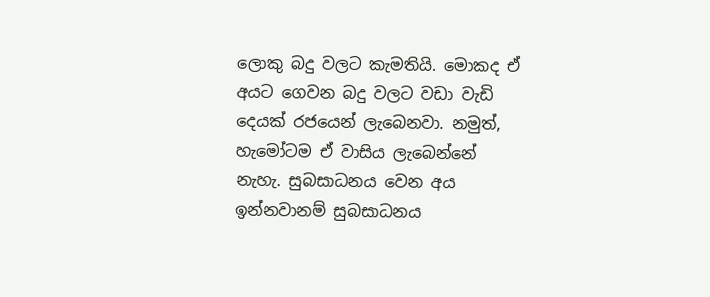ලොකු බදු වලට කැමතියි. මොකද ඒ අයට ගෙවන බදු වලට වඩා වැඩි දෙයක් රජයෙන් ලැබෙනවා. නමුත්, හැමෝටම ඒ වාසිය ලැබෙන්නේ නැහැ. සුබසාධනය වෙන අය ඉන්නවානම් සුබසාධනය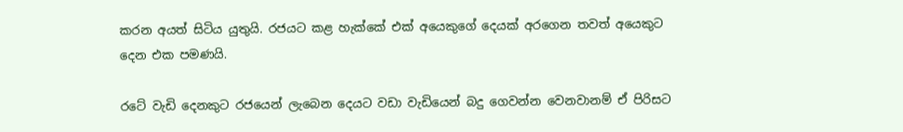කරන අයත් සිටිය යුතුයි. රජයට කළ හැක්කේ එක් අයෙකුගේ දෙයක් අරගෙන තවත් අයෙකුට දෙන එක පමණයි.

රටේ වැඩි දෙනකුට රජයෙන් ලැබෙන දෙයට වඩා වැඩියෙන් බදු ගෙවන්න වෙනවානම් ඒ පිරිසට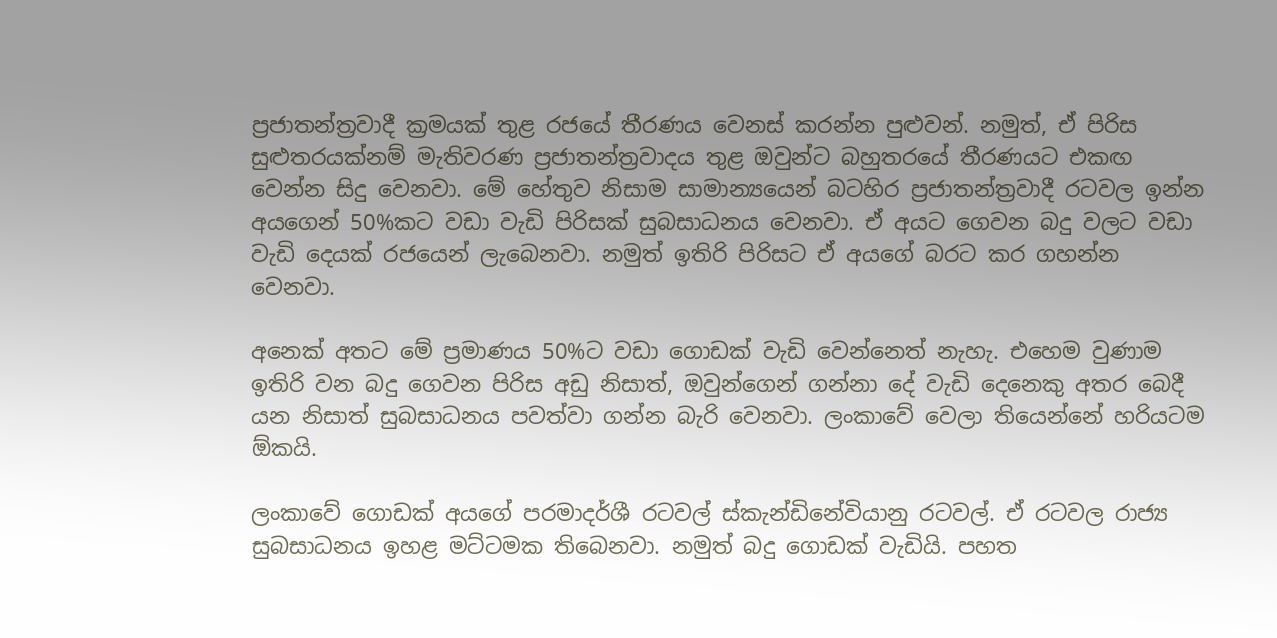ප්‍රජාතන්ත්‍රවාදී ක්‍රමයක් තුළ රජයේ තීරණය වෙනස් කරන්න පුළුවන්. නමුත්, ඒ පිරිස සුළුතරයක්නම් මැතිවරණ ප්‍රජාතන්ත්‍රවාදය තුළ ඔවුන්ට බහුතරයේ තීරණයට එකඟ වෙන්න සිදු වෙනවා. මේ හේතුව නිසාම සාමාන්‍යයෙන් බටහිර ප්‍රජාතන්ත්‍රවාදී රටවල ඉන්න අයගෙන් 50%කට වඩා වැඩි පිරිසක් සුබසාධනය වෙනවා. ඒ අයට ගෙවන බදු වලට වඩා වැඩි දෙයක් රජයෙන් ලැබෙනවා. නමුත් ඉතිරි පිරිසට ඒ අයගේ බරට කර ගහන්න වෙනවා.

අනෙක් අතට මේ ප්‍රමාණය 50%ට වඩා ගොඩක් වැඩි වෙන්නෙත් නැහැ. එහෙම වුණාම ඉතිරි වන බදු ගෙවන පිරිස අඩු නිසාත්, ඔවුන්ගෙන් ගන්නා දේ වැඩි දෙනෙකු අතර බෙදී යන නිසාත් සුබසාධනය පවත්වා ගන්න බැරි වෙනවා. ලංකාවේ වෙලා තියෙන්නේ හරියටම ඕකයි.

ලංකාවේ ගොඩක් අයගේ පරමාදර්ශී රටවල් ස්කැන්ඩිනේවියානු රටවල්. ඒ රටවල රාජ්‍ය සුබසාධනය ඉහළ මට්ටමක තිබෙනවා. නමුත් බදු ගොඩක් වැඩියි. පහත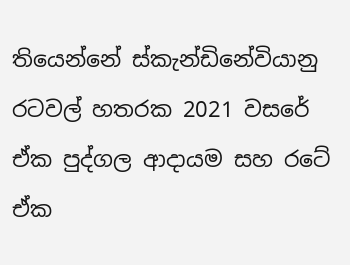තියෙන්නේ ස්කැන්ඩිනේවියානු රටවල් හතරක 2021 වසරේ ඒක පුද්ගල ආදායම සහ රටේ ඒක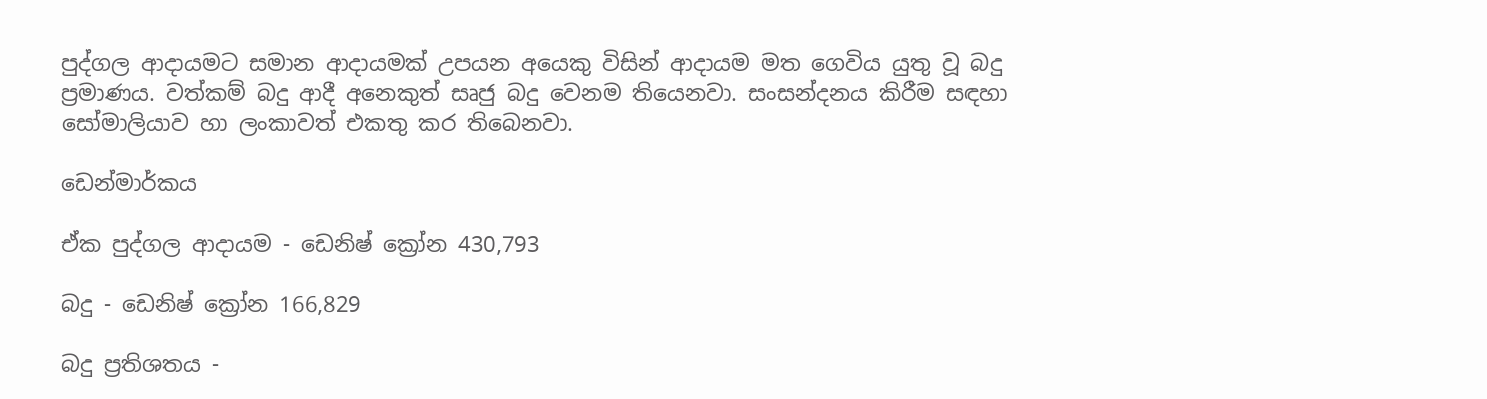පුද්ගල ආදායමට සමාන ආදායමක් උපයන අයෙකු විසින් ආදායම මත ගෙවිය යුතු වූ බදු ප්‍රමාණය. වත්කම් බදු ආදී අනෙකුත් සෘජු බදු වෙනම තියෙනවා. සංසන්දනය කිරීම සඳහා සෝමාලියාව හා ලංකාවත් එකතු කර තිබෙනවා.

ඩෙන්මාර්කය

ඒක පුද්ගල ආදායම - ඩෙනිෂ් ක්‍රෝන 430,793

බදු - ඩෙනිෂ් ක්‍රෝන 166,829

බදු ප්‍රතිශතය -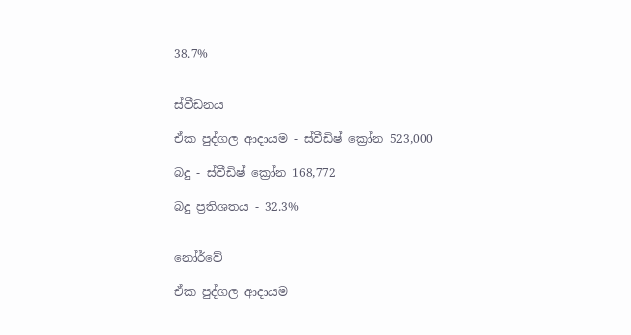38.7%


ස්වීඩනය

ඒක පුද්ගල ආදායම - ස්වීඩිෂ් ක්‍රෝන 523,000

බදු - ස්වීඩිෂ් ක්‍රෝන 168,772

බදු ප්‍රතිශතය - 32.3%


නෝර්වේ

ඒක පුද්ගල ආදායම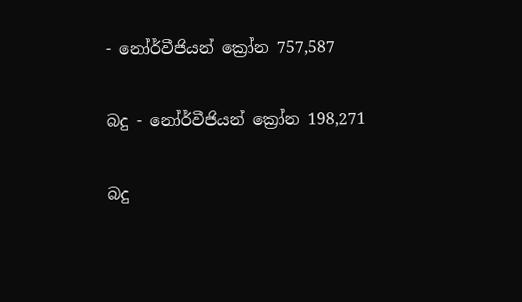- නෝර්වීජියන් ක්‍රෝන 757,587

බදු - නෝර්වීජියන් ක්‍රෝන 198,271

බදු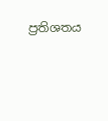ප්‍රතිශතය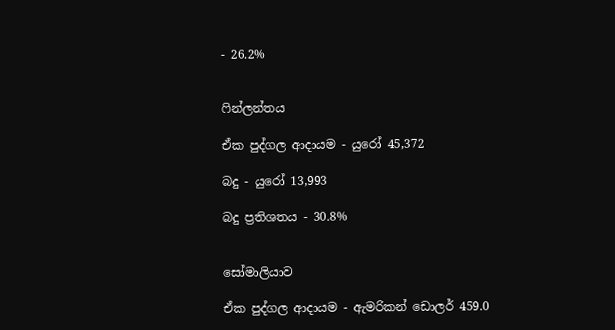- 26.2%


ෆින්ලන්තය

ඒක පුද්ගල ආදායම - යුරෝ 45,372

බදු - යුරෝ 13,993

බදු ප්‍රතිශතය - 30.8%


සෝමාලියාව

ඒක පුද්ගල ආදායම - ඇමරිකන් ඩොලර් 459.0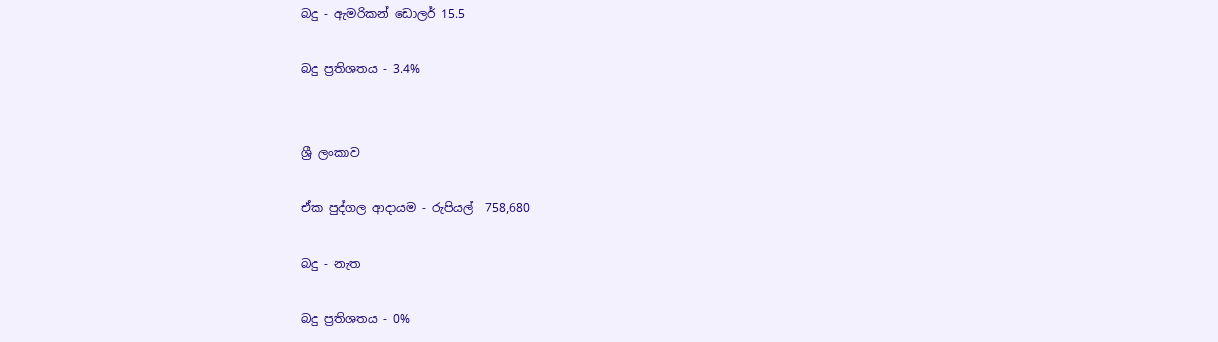බදු - ඇමරිකන් ඩොලර් 15.5

බදු ප්‍රතිශතය - 3.4%


ශ්‍රී ලංකාව

ඒක පුද්ගල ආදායම - රුපියල්  758,680

බදු - නැත

බදු ප්‍රතිශතය - 0%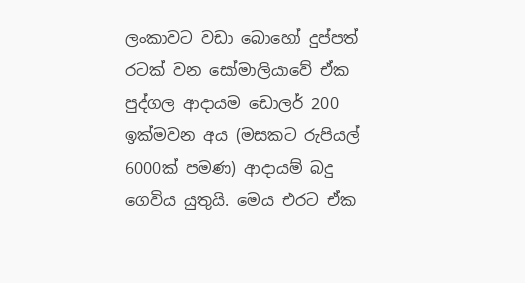ලංකාවට වඩා බොහෝ දුප්පත් රටක් වන සෝමාලියාවේ ඒක පුද්ගල ආදායම ඩොලර් 200 ඉක්මවන අය (මසකට රුපියල් 6000ක් පමණ) ආදායම් බදු ගෙවිය යුතුයි. මෙය එරට ඒක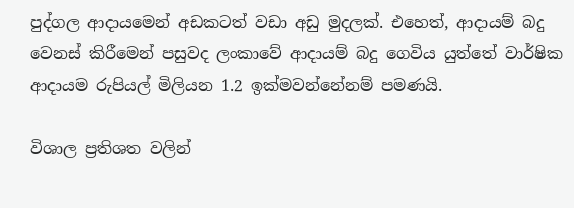පුද්ගල ආදායමෙන් අඩකටත් වඩා අඩු මුදලක්. එහෙත්, ආදායම් බදු වෙනස් කිරීමෙන් පසුවද ලංකාවේ ආදායම් බදු ගෙවිය යුත්තේ වාර්ෂික ආදායම රුපියල් මිලියන 1.2 ඉක්මවන්නේනම් පමණයි.

විශාල ප්‍රතිශත වලින්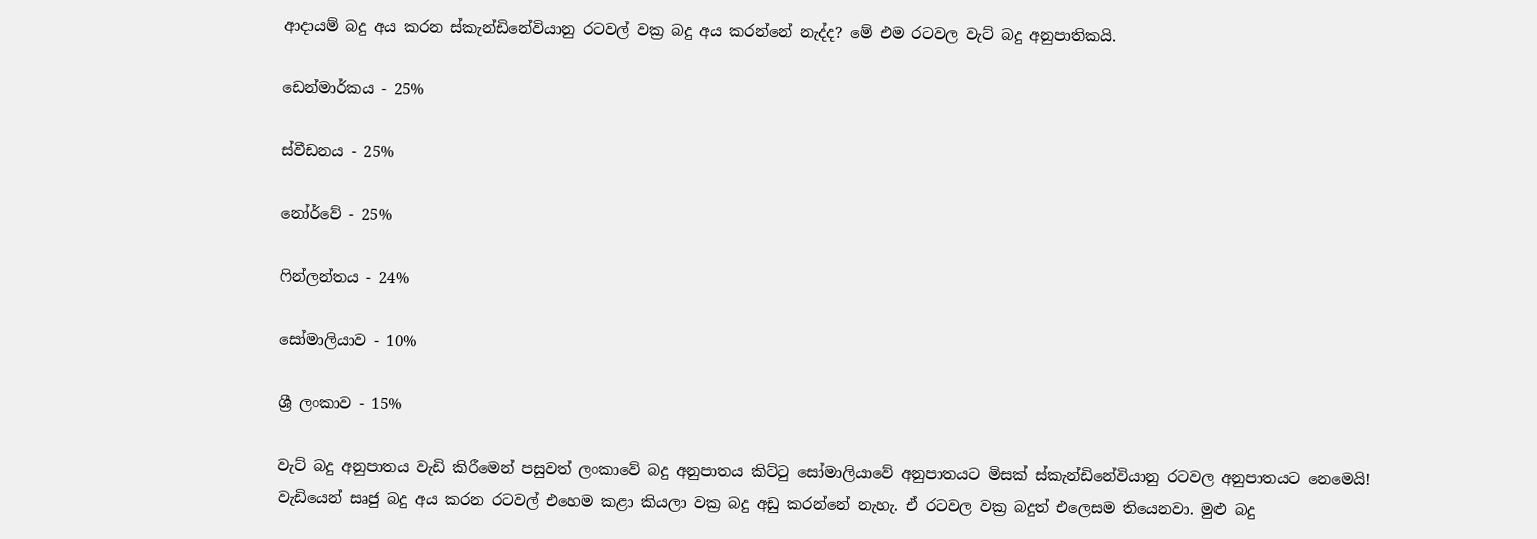ආදායම් බදු අය කරන ස්කැන්ඩිනේවියානු රටවල් වක්‍ර බදු අය කරන්නේ නැද්ද? මේ එම රටවල වැට් බදු අනුපාතිකයි.

ඩෙන්මාර්කය - 25%

ස්වීඩනය - 25%

නෝර්වේ - 25%

ෆින්ලන්තය - 24%

සෝමාලියාව - 10%

ශ්‍රී ලංකාව - 15%

වැට් බදු අනුපාතය වැඩි කිරීමෙන් පසුවත් ලංකාවේ බදු අනුපාතය කිට්ටු සෝමාලියාවේ අනුපාතයට මිසක් ස්කැන්ඩිනේවියානු රටවල අනුපාතයට නෙමෙයි! වැඩියෙන් සෘජු බදු අය කරන රටවල් එහෙම කළා කියලා වක්‍ර බදු අඩු කරන්නේ නැහැ. ඒ රටවල වක්‍ර බදුත් එලෙසම තියෙනවා. මුළු බදු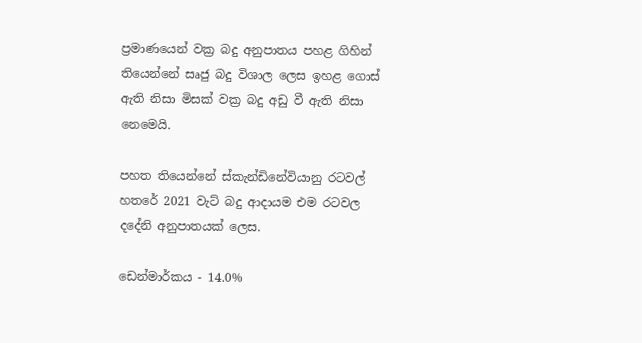ප්‍රමාණයෙන් වක්‍ර බදු අනුපාතය පහළ ගිහින් තියෙන්නේ සෘජු බදු විශාල ලෙස ඉහළ ගොස් ඇති නිසා මිසක් වක්‍ර බදු අඩු වී ඇති නිසා නෙමෙයි.

පහත තියෙන්නේ ස්කැන්ඩිනේවියානු රටවල් හතරේ 2021 වැට් බදු ආදායම එම රටවල දදේනි අනුපාතයක් ලෙස.

ඩෙන්මාර්කය - 14.0%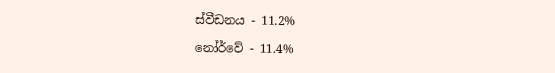ස්වීඩනය - 11.2%

නෝර්වේ - 11.4%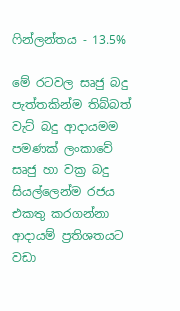ෆින්ලන්තය - 13.5%

මේ රටවල සෘජු බදු පැත්තකින්ම තිබ්බත් වැට් බදු ආදායමම පමණක් ලංකාවේ සෘජු හා වක්‍ර බදු සියල්ලෙන්ම රජය එකතු කරගන්නා ආදායම් ප්‍රතිශතයට වඩා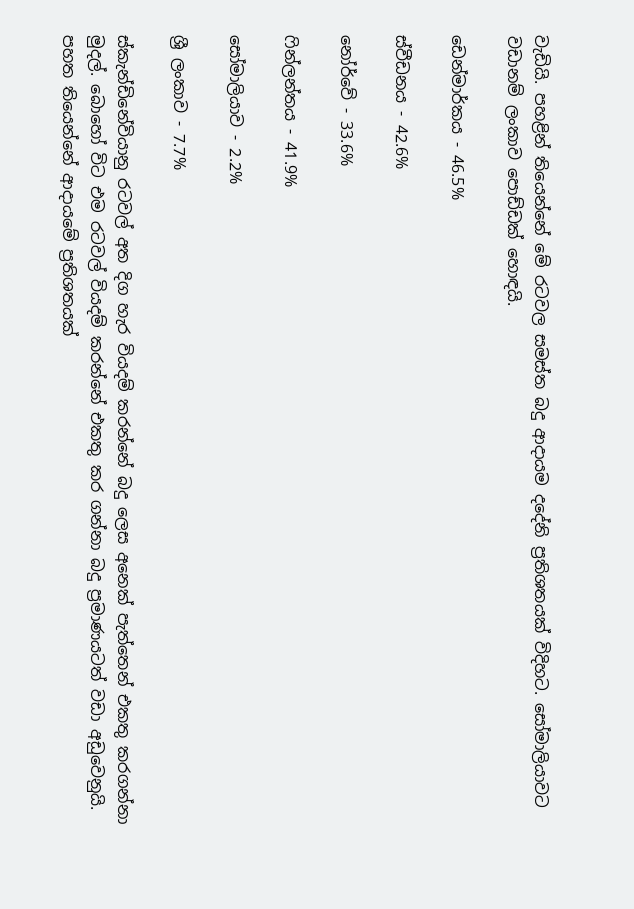වැඩියි. පහළින් තියෙන්නේ මේ රටවල සමස්ත බදු ආදායම දදේනි ප්‍රතිශතයක් විදිහට. සෝමාලියාවට වඩානම් ලංකාව පොඩ්ඩක් හොඳයි.

ඩෙන්මාර්කය - 46.5%

ස්වීඩනය - 42.6%

නෝර්වේ - 33.6%

ෆින්ලන්තය - 41.9%

සෝමාලියාව - 2.2%

ශ්‍රී ලංකාව - 7.7%

ස්කැන්ඩිනේවියානු රටවල් අත දිග හැර වියදම් කරන්නේ බදු ලෙස අනෙක් පැත්තෙන් එකතු කරගන්නා මුදල්. බොහෝ විට එම රටවල් වියදම් කරන්නේ එකතු කර ගන්නා බදු ප්‍රමාණයටත් වඩා අඩුවෙනුයි. පහත තියෙන්නේ ආදායමේ ප්‍රතිශතයක්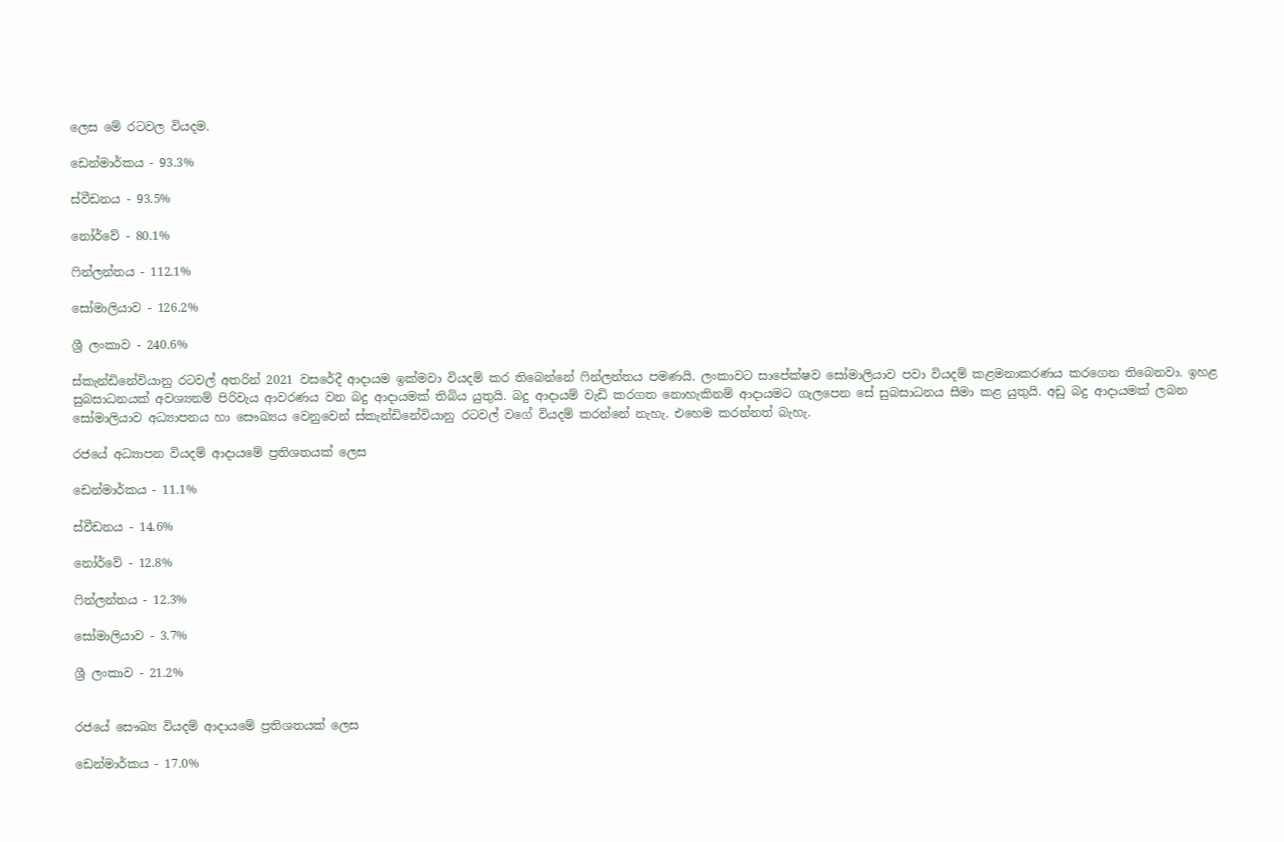ලෙස මේ රටවල වියදම.

ඩෙන්මාර්කය - 93.3%

ස්වීඩනය - 93.5%

නෝර්වේ - 80.1%

ෆින්ලන්තය - 112.1%

සෝමාලියාව - 126.2%

ශ්‍රී ලංකාව - 240.6%

ස්කැන්ඩිනේවියානු රටවල් අතරින් 2021 වසරේදී ආදායම ඉක්මවා වියදම් කර තිබෙන්නේ ෆින්ලන්තය පමණයි. ලංකාවට සාපේක්ෂව සෝමාලියාව පවා වියදම් කළමනාකරණය කරගෙන තිබෙනවා. ඉහළ සුබසාධනයක් අවශ්‍යනම් පිරිවැය ආවරණය වන බදු ආදායමක් තිබිය යුතුයි. බදු ආදායම් වැඩි කරගත නොහැකිනම් ආදායමට ගැලපෙන සේ සුබසාධනය සීමා කළ යුතුයි. අඩු බදු ආදායමක් ලබන සෝමාලියාව අධ්‍යාපනය හා සෞඛ්‍යය වෙනුවෙන් ස්කැන්ඩිනේවියානු රටවල් වගේ වියදම් කරන්නේ නැහැ. එහෙම කරන්නත් බැහැ.

රජයේ අධ්‍යාපන වියදම් ආදායමේ ප්‍රතිශතයක් ලෙස

ඩෙන්මාර්කය - 11.1%

ස්වීඩනය - 14.6%

නෝර්වේ - 12.8%

ෆින්ලන්තය - 12.3%

සෝමාලියාව - 3.7%

ශ්‍රී ලංකාව - 21.2%


රජයේ සෞඛ්‍ය වියදම් ආදායමේ ප්‍රතිශතයක් ලෙස

ඩෙන්මාර්කය - 17.0%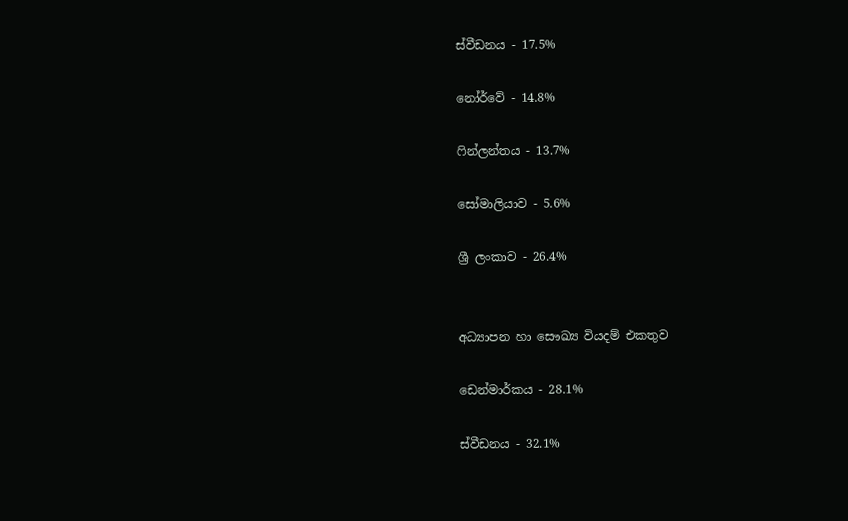ස්වීඩනය - 17.5%

නෝර්වේ - 14.8%

ෆින්ලන්තය - 13.7%

සෝමාලියාව - 5.6%

ශ්‍රී ලංකාව - 26.4%


අධ්‍යාපන හා සෞඛ්‍ය වියදම් එකතුව

ඩෙන්මාර්කය - 28.1%

ස්වීඩනය - 32.1%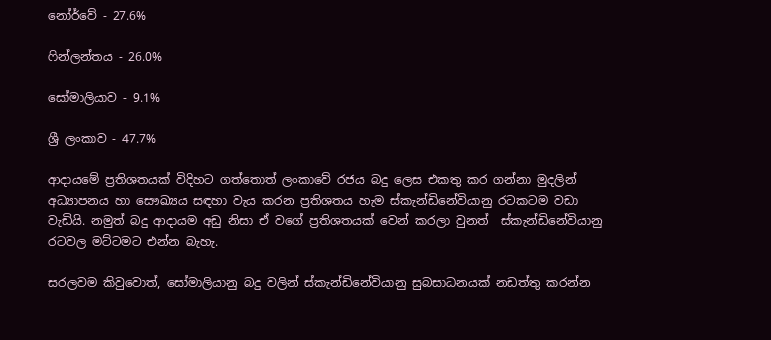නෝර්වේ - 27.6%

ෆින්ලන්තය - 26.0%

සෝමාලියාව - 9.1%

ශ්‍රී ලංකාව - 47.7%

ආදායමේ ප්‍රතිශතයක් විදිහට ගත්තොත් ලංකාවේ රජය බදු ලෙස එකතු කර ගන්නා මුදලින් අධ්‍යාපනය හා සෞඛ්‍යය සඳහා වැය කරන ප්‍රතිශතය හැම ස්කැන්ඩිනේවියානු රටකටම වඩා වැඩියි. නමුත් බදු ආදායම අඩු නිසා ඒ වගේ ප්‍රතිශතයක් වෙන් කරලා වුනත්  ස්කැන්ඩිනේවියානු රටවල මට්ටමට එන්න බැහැ.

සරලවම කිවුවොත්, සෝමාලියානු බදු වලින් ස්කැන්ඩිනේවියානු සුබසාධනයක් නඩත්තු කරන්න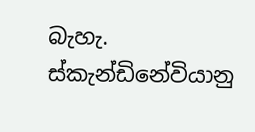බැහැ.  ස්කැන්ඩිනේවියානු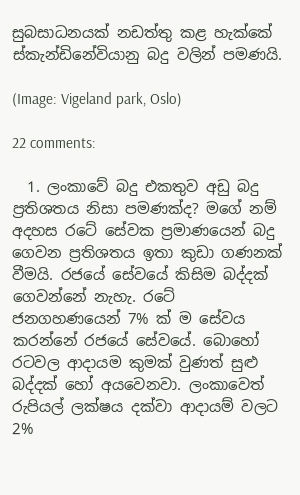සුබසාධනයක් නඩත්තු කළ හැක්කේ ස්කැන්ඩිනේවියානු බදු වලින් පමණයි.

(Image: Vigeland park, Oslo)

22 comments:

  1. ලංකාවේ බදු එකතුව අඩු බදු ප්‍රතිශතය නිසා පමණක්ද? මගේ නම් අදහස රටේ සේවක ප්‍රමාණයෙන් බදු ගෙවන ප්‍රතිශතය ඉතා කුඩා ගණනක් වීමයි. රජයේ සේවයේ කිසිම බද්දක් ගෙවන්නේ නැහැ. රටේ ජනගහණයෙන් 7% ක් ම සේවය කරන්නේ රජයේ සේවයේ. බොහෝ රටවල ආදායම කුමක් වුණත් සුළු බද්දක් හෝ අයවෙනවා. ලංකාවෙත් රුපියල් ලක්ෂය දක්වා ආදායම් වලට 2%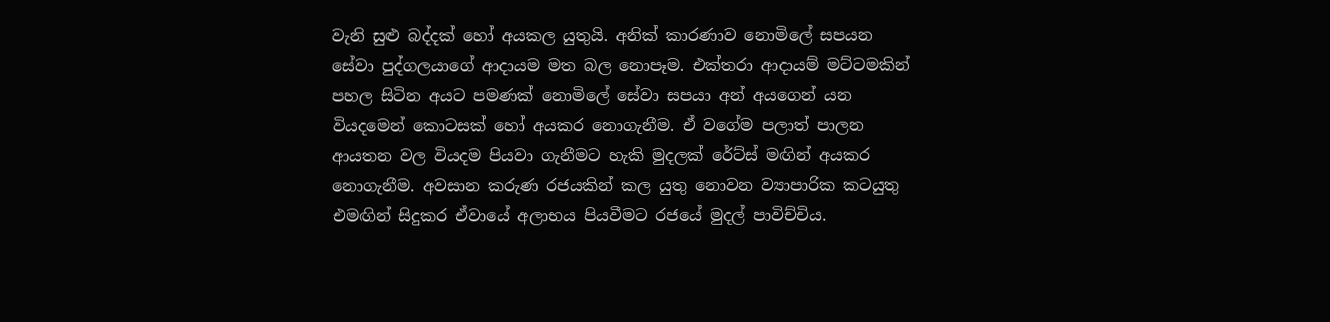වැනි සුළු බද්දක් හෝ අයකල යුතුයි. අනික් කාරණාව නොමිලේ සපයන සේවා පුද්ගලයාගේ ආදායම මත බල නොපෑම. එක්තරා ආදායම් මට්ටමකින් පහල සිටින අයට පමණක් නොමිලේ සේවා සපයා අන් අයගෙන් යන වියදමෙන් කොටසක් හෝ අයකර නොගැනීම. ඒ වගේම පලාත් පාලන ආයතන වල වියදම පියවා ගැනීමට හැකි මුදලක් රේට්ස් මඟින් අයකර නොගැනීම. අවසාන කරුණ රජයකින් කල යුතු නොවන ව්‍යාපාරික කටයුතු එමඟින් සිදුකර ඒවායේ අලාභය පියවීමට රජයේ මුදල් පාවිච්චිය.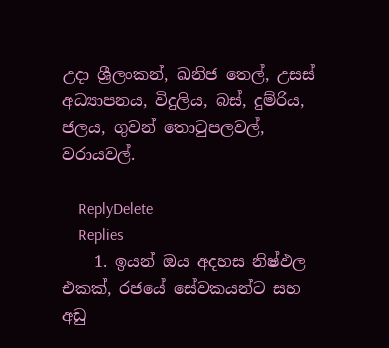උදා ශ්‍රීලංකන්, ඛනිජ තෙල්, උසස් අධ්‍යාපනය, විදුලිය, බස්, දුම්රිය, ජලය, ගුවන් තොටුපලවල්, වරායවල්.

    ReplyDelete
    Replies
    1. ඉයන් ඔය අදහස නිෂ්ඵල එකක්, රජයේ සේවකයන්ට සහ අඩු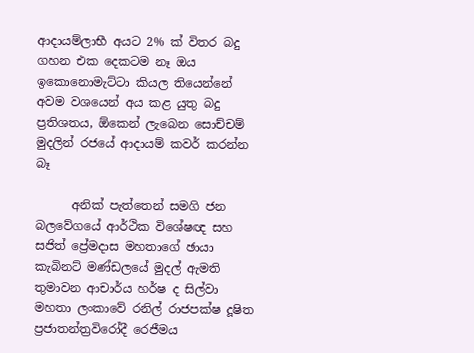ආදායම්ලාභී අයට 2% ක් විතර බදු ගහන එක දෙකටම නෑ ඔය ඉකොනොමැට්ටා කියල තියෙන්නේ අවම වශයෙන් අය කළ යුතු බදු ප්‍රතිශතය, ඕකෙන් ලැබෙන සොච්චම් මුදලින් රජයේ ආදායම් කවර් කරන්න බෑ

      අනික් පැත්තෙන් සමගි ජන බලවේගයේ ආර්ථික විශේෂඥ සහ සජිත් ප්‍රේමදාස මහතාගේ ඡායා කැබිනට් මණ්ඩලයේ මුදල් ඇමති තුමාවන ආචාර්ය හර්ෂ ද සිල්වා මහතා ලංකාවේ රනිල් රාජපක්ෂ දූෂිත ප්‍රජාතන්ත්‍රවිරෝදී රෙජීමය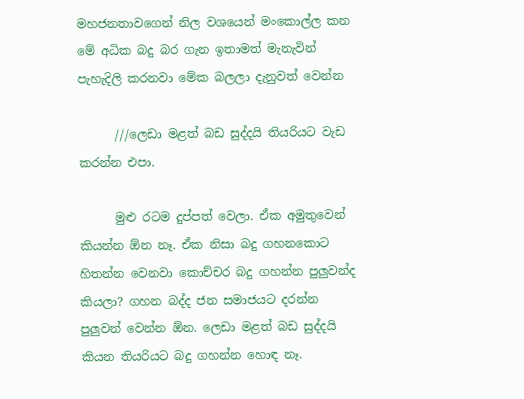මහජනතාවගෙන් නිල වශයෙන් මංකොල්ල කන මේ අධික බදු බර ගැන ඉතාමත් මැනැවින් පැහැදිලි කරනවා මේක බලලා දැනුවත් වෙන්න

      ///ලෙඩා මළත් බඩ සුද්දයි තියරියට වැඩ කරන්න එපා.

      මුළු රටම දුප්පත් වෙලා. ඒක අමුතුවෙන් කියන්න ඕන නෑ. ඒක නිසා බදු ගහනකොට හිතන්න වෙනවා කොච්චර බදු ගහන්න පුලුවන්ද කියලා? ගහන බද්ද ජන සමාජයට දරන්න පුලුවන් වෙන්න ඕන. ලෙඩා මළත් බඩ සුද්දයි කියන තියරියට බදු ගහන්න හොඳ නෑ.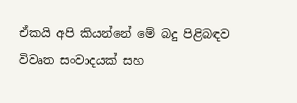ඒකයි අපි කියන්නේ මේ බදු පිළිබඳව විවෘත සංවාදයක් සහ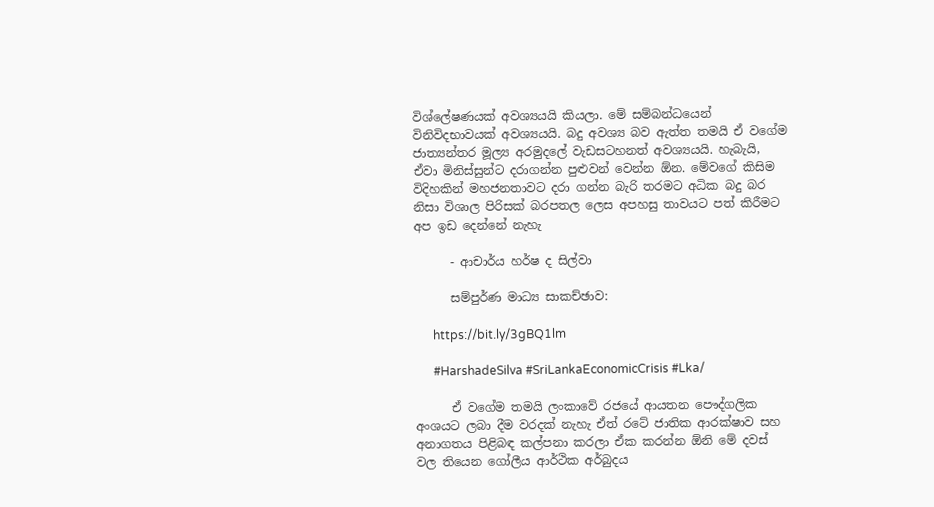විශ්ලේෂණයක් අවශ්‍යයයි කියලා. මේ සම්බන්ධයෙන් විනිවිදභාවයක් අවශ්‍යයයි. බදු අවශ්‍ය බව ඇත්ත තමයි ඒ වගේම ජාත්‍යන්තර මූල්‍ය අරමුදලේ වැඩසටහනත් අවශ්‍යයයි. හැබැයි, ඒවා මිනිස්සුන්ට දරාගන්න පුළුවන් වෙන්න ඕන. මේවගේ කිසිම විදිහකින් මහජනතාවට දරා ගන්න බැරි තරමට අධික බදු බර නිසා විශාල පිරිසක් බරපතල ලෙස අපහසු තාවයට පත් කිරීමට අප ඉඩ දෙන්නේ නැහැ

      - ආචාර්ය හර්ෂ ද සිල්වා

      සම්පුර්ණ මාධ්‍ය සාකච්ඡාව:

      https://bit.ly/3gBQ1lm

      #HarshadeSilva #SriLankaEconomicCrisis #Lka/

      ඒ වගේම තමයි ලංකාවේ රජයේ ආයතන පෞද්ගලික අංශයට ලබා දීම වරදක් නැහැ ඒත් රටේ ජාතික ආරක්ෂාව සහ අනාගතය පිළිබඳ කල්පනා කරලා ඒක කරන්න ඕනි මේ දවස් වල තියෙන ගෝලීය ආර්ථික අර්බුදය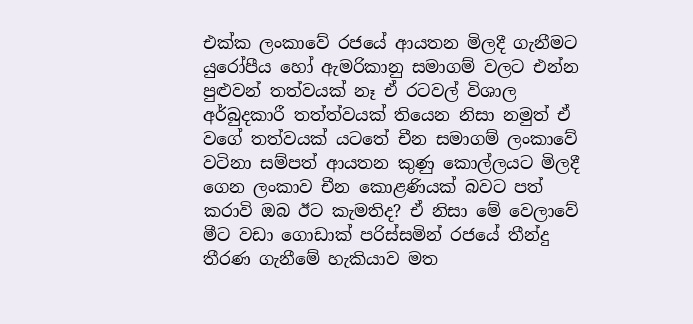එක්ක ලංකාවේ රජයේ ආයතන මිලදී ගැනීමට යුරෝපීය හෝ ඇමරිකානු සමාගම් වලට එන්න පුළුවන් තත්වයක් නෑ ඒ රටවල් විශාල අර්බුදකාරී තත්ත්වයක් තියෙන නිසා නමුත් ඒ වගේ තත්වයක් යටතේ චීන සමාගම් ලංකාවේ වටිනා සම්පත් ආයතන කුණු කොල්ලයට මිලදී ගෙන ලංකාව චීන කොළණියක් බවට පත් කරාවි ඔබ ඊට කැමතිද? ඒ නිසා මේ වෙලාවේ මීට වඩා ගොඩාක් පරිස්සමින් රජයේ තීන්දු තීරණ ගැනීමේ හැකියාව මත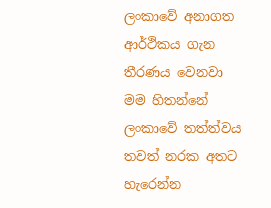ලංකාවේ අනාගත ආර්ථිකය ගැන තීරණය වෙනවා මම හිතන්නේ ලංකාවේ තත්ත්වය තවත් නරක අතට හැරෙන්න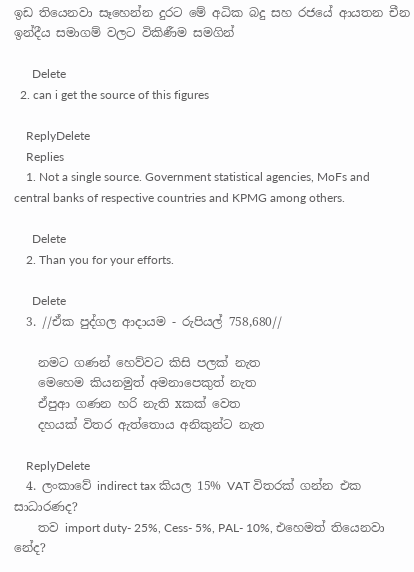ඉඩ තියෙනවා සෑහෙන්න දුරට මේ අධික බදු සහ රජයේ ආයතන චීන ඉන්දීය සමාගම් වලට විකිණීම සමගින්

      Delete
  2. can i get the source of this figures

    ReplyDelete
    Replies
    1. Not a single source. Government statistical agencies, MoFs and central banks of respective countries and KPMG among others.

      Delete
    2. Than you for your efforts.

      Delete
  3. //ඒක පුද්ගල ආදායම - රුපියල් 758,680//

    නමට ගණන් හෙව්වට කිසි පලක් නැත
    මෙහෙම කියනමුත් අමනාපෙකුත් නැත
    ඒපුආ ගණන හරි නැති xකක් වෙත
    දහයක් විතර ඇත්තොය අනිකුන්ට නැත

    ReplyDelete
  4. ලංකාවේ indirect tax කියල 15% VAT විතරක් ගන්න එක සාධාරණද?
    තව import duty- 25%, Cess- 5%, PAL- 10%, එහෙමත් තියෙනවා නේද?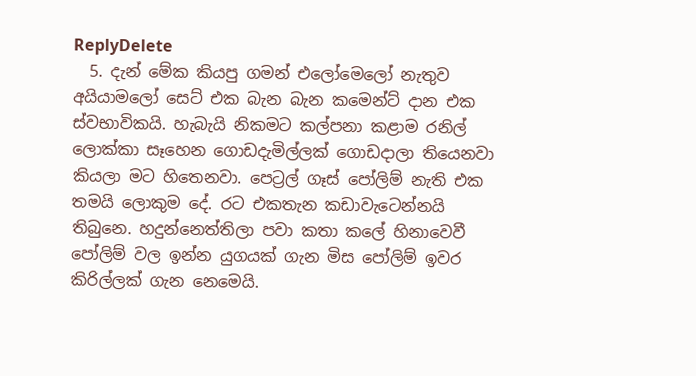ReplyDelete
  5. දැන් මේක කියපු ගමන් එලෝමෙලෝ නැතුව අයියාමලෝ සෙට් එක බැන බැන කමෙන්ට් දාන එක ස්වභාවිකයි. හැබැයි නිකමට කල්පනා කළාම රනිල් ලොක්කා සෑහෙන ගොඩදැමිල්ලක් ගොඩදාලා තියෙනවා කියලා මට හිතෙනවා. පෙට්‍රල් ගෑස් පෝලිම් නැති එක තමයි ලොකුම දේ. රට එකතැන කඩාවැටෙන්නයි තිබුනෙ. හදුන්නෙත්තිලා පවා කතා කලේ හිනාවෙවී පෝලිම් වල ඉන්න යුගයක් ගැන මිස පෝලිම් ඉවර කිරිල්ලක් ගැන නෙමෙයි.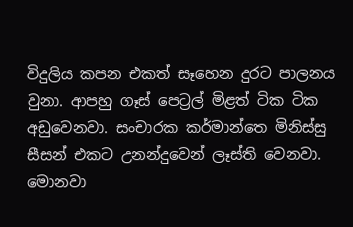විදුලිය කපන එකත් සෑහෙන දුරට පාලනය වුනා. ආපහු ගෑස් පෙට්‍රල් මිළත් ටික ටික අඩුවෙනවා. සංචාරක කර්මාන්තෙ මිනිස්සු සීසන් එකට උනන්දුවෙන් ලෑස්ති වෙනවා. මොනවා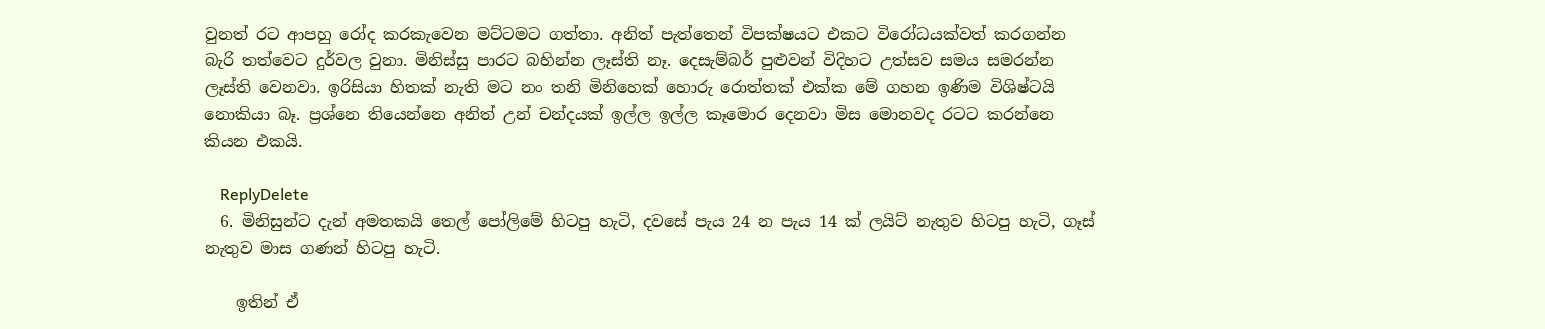වුනත් රට ආපහු රෝද කරකැවෙන මට්ටමට ගත්තා. අනිත් පැත්තෙන් විපක්ෂයට එකට විරෝධයක්වත් කරගන්න බැරි තත්වෙට දුර්වල වුනා. මිනිස්සු පාරට බහින්න ලෑස්ති නෑ. දෙසැම්බර් පුළුවන් විදිහට උත්සව සමය සමරන්න ලෑස්ති වෙනවා. ඉරිසියා හිතක් නැති මට නං තනි මිනිහෙක් හොරු රොත්තක් එක්ක මේ ගහන ඉණිම විශිෂ්ටයි නොකියා බෑ. ප්‍රශ්නෙ තියෙන්නෙ අනිත් උන් චන්දයක් ඉල්ල ඉල්ල කෑමොර දෙනවා මිස මොනවද රටට කරන්නෙ කියන එකයි.

    ReplyDelete
  6. මිනිසුන්ට දැන් අමතකයි තෙල් පෝලිමේ හිටපු හැටි, දවසේ පැය 24 න පැය 14 ක් ලයිට් නැතුව හිටපු හැටි, ගෑස් නැතුව මාස ගණන් හිටපු හැටි.

    ඉතින් ඒ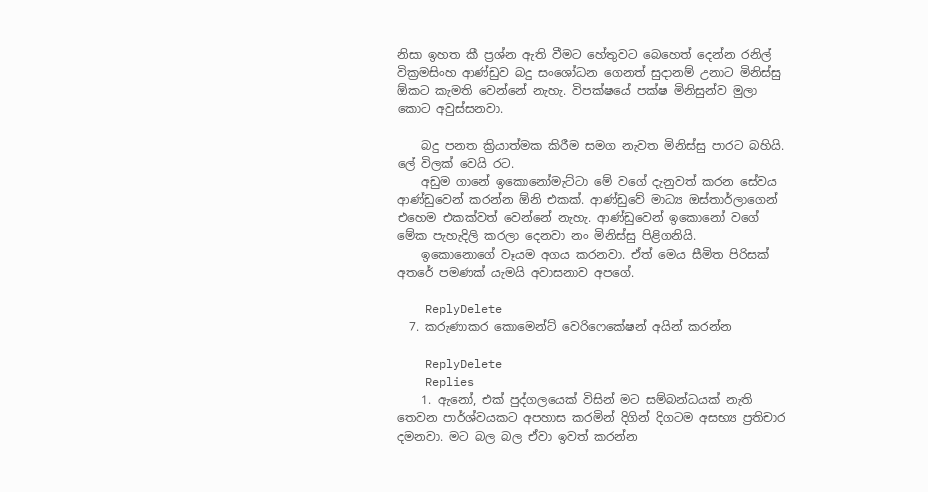නිසා ඉහත කී ප්‍රශ්න ඇති වීමට හේතුවට බෙහෙත් දෙන්න රනිල් වික්‍රමසිංහ ආණ්ඩුව බදු සංශෝධන ගෙනත් සුදානම් උනාට මිනිස්සු ඕකට කැමති වෙන්නේ නැහැ. විපක්ෂයේ පක්ෂ මිනිසුන්ව මුලා කොට අවුස්සනවා.

    බදු පනත ක්‍රියාත්මක කිරීම සමග නැවත මිනිස්සු පාරට බහියි. ලේ විලක් වෙයි රට.
    අඩුම ගානේ ඉකොනෝමැට්ටා මේ වගේ දැනුවත් කරන සේවය ආණ්ඩුවෙන් කරන්න ඕනි එකක්. ආණ්ඩුවේ මාධ්‍ය ඔස්තාර්ලාගෙන් එහෙම එකක්වත් වෙන්නේ නැහැ. ආණ්ඩුවෙන් ඉකොනෝ වගේ මේක පැහැදිලි කරලා දෙනවා නං මිනිස්සු පිළිගනියි.
    ඉකොනොගේ වෑයම අගය කරනවා. ඒත් මෙය සීමිත පිරිසක් අතරේ පමණක් යැමයි අවාසනාව අපගේ.

    ReplyDelete
  7. කරුණාකර කොමෙන්ට් වෙරිෆෙකේෂන් අයින් කරන්න

    ReplyDelete
    Replies
    1. ඇනෝ, එක් පුද්ගලයෙක් විසින් මට සම්බන්ධයක් නැති තෙවන පාර්ශ්වයකට අපහාස කරමින් දිගින් දිගටම අසභ්‍ය ප්‍රතිචාර දමනවා. මට බල බල ඒවා ඉවත් කරන්න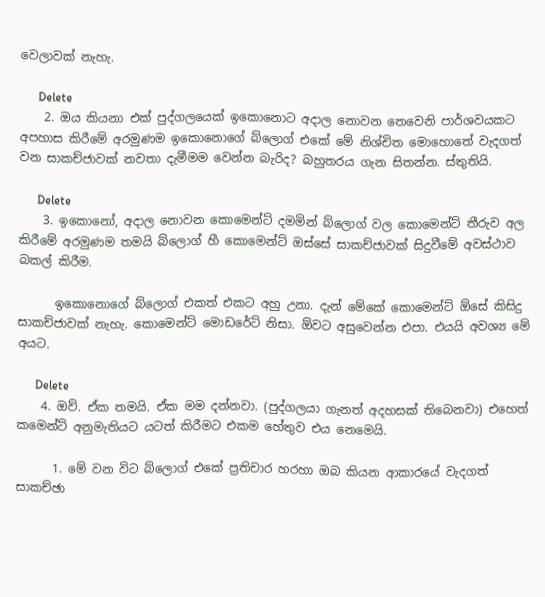වෙලාවක් නැහැ.

      Delete
    2. ඔය කියනා එක් පුද්ගලයෙක් ඉකොනොට අදාල නොවන තෙවෙනි පාර්ශවයකට අපහාස කිරීමේ අරමුණම ඉකොනොගේ බ්ලොග් එකේ මේ නිශ්චිත මොහොතේ වැදගත් වන සාකච්ජාවක් නවතා දැමීමම වෙන්න බැරිද? බහුතරය ගැන සිතන්න. ස්තුතියි.

      Delete
    3. ඉකොනෝ, අදාල නොවන කොමෙන්ට් දමමින් බ්ලොග් වල කොමෙන්ට් තීරුව අල කිරීමේ අරමුණම තමයි බ්ලොග් හී කොමෙන්ට් ඔස්සේ සාකච්ජාවක් සිදුවීමේ අවස්ථාව බකල් කිරීම.

      ඉකොනොගේ බ්ලොග් එකත් එකට අහු උනා. දැන් මේකේ කොමෙන්ට් ඕසේ කිසිදු සාකච්ජාවක් නැහැ. කොමෙන්ට් මොඩරේට් නිසා. ඕවට අසුවෙන්න එපා. එයයි අවශ්‍ය මේ අයට.

      Delete
    4. ඔව්. ඒක තමයි. ඒක මම දන්නවා. (පුද්ගලයා ගැනත් අදහසක් තිබෙනවා) එහෙත් කමෙන්ට් අනුමැතියට යටත් කිරීමට එකම හේතුව එය නෙමෙයි.

      1. මේ වන විට බ්ලොග් එකේ ප්‍රතිචාර හරහා ඔබ කියන ආකාරයේ වැදගත් සාකච්ඡා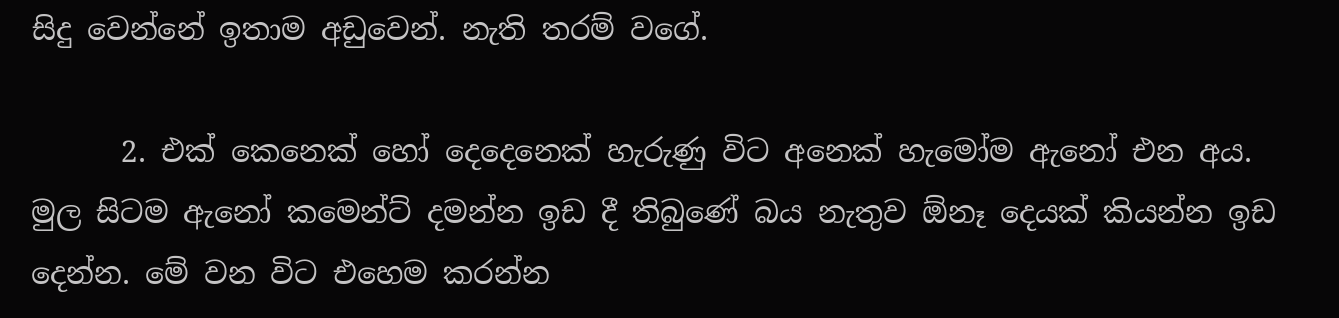සිදු වෙන්නේ ඉතාම අඩුවෙන්. නැති තරම් වගේ.

      2. එක් කෙනෙක් හෝ දෙදෙනෙක් හැරුණු විට අනෙක් හැමෝම ඇනෝ එන අය. මුල සිටම ඇනෝ කමෙන්ට් දමන්න ඉඩ දී තිබුණේ බය නැතුව ඕනෑ දෙයක් කියන්න ඉඩ දෙන්න. මේ වන විට එහෙම කරන්න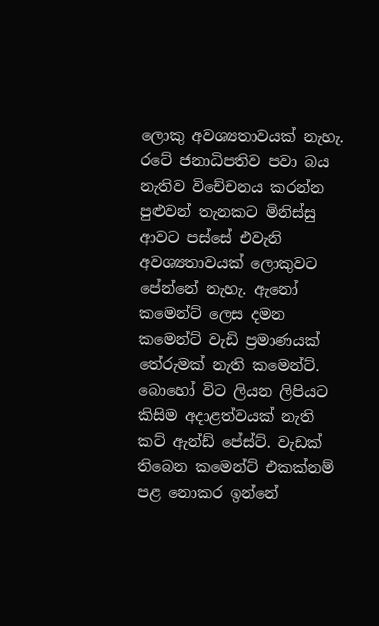ලොකු අවශ්‍යතාවයක් නැහැ. රටේ ජනාධිපතිව පවා බය නැතිව විචේචනය කරන්න පුළුවන් තැනකට මිනිස්සු ආවට පස්සේ එවැනි අවශ්‍යතාවයක් ලොකුවට පේන්නේ නැහැ. ඇනෝ කමෙන්ට් ලෙස දමන කමෙන්ට් වැඩි ප්‍රමාණයක් තේරුමක් නැති කමෙන්ට්. බොහෝ විට ලියන ලිපියට කිසිම අදාළත්වයක් නැති කට් ඇන්ඩ් පේස්ට්. වැඩක් තිබෙන කමෙන්ට් එකක්නම් පළ නොකර ඉන්නේ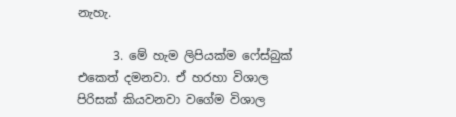නැහැ.

      3. මේ හැම ලිපියක්ම ෆේස්බුක් එකෙත් දමනවා. ඒ හරහා විශාල පිරිසක් කියවනවා වගේම විශාල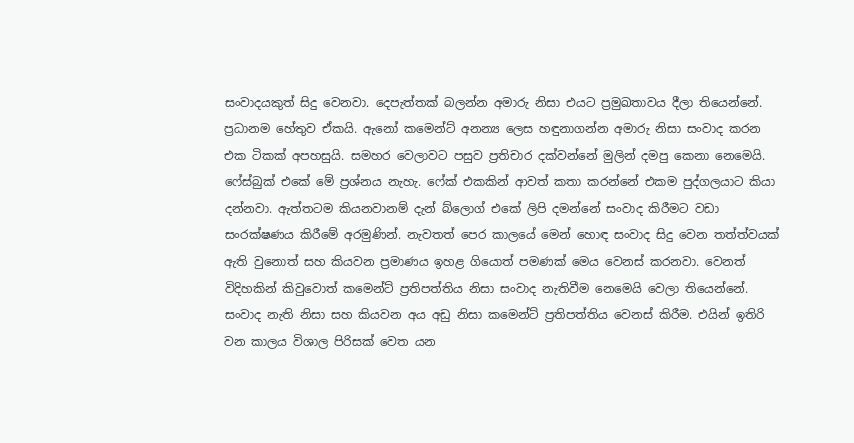සංවාදයකුත් සිදු වෙනවා. දෙපැත්තක් බලන්න අමාරු නිසා එයට ප්‍රමුඛතාවය දීලා තියෙන්නේ. ප්‍රධානම හේතුව ඒකයි. ඇනෝ කමෙන්ට් අනන්‍ය ලෙස හඳුනාගන්න අමාරු නිසා සංවාද කරන එක ටිකක් අපහසුයි. සමහර වෙලාවට පසුව ප්‍රතිචාර දක්වන්නේ මුලින් දමපු කෙනා නෙමෙයි. ෆේස්බුක් එකේ මේ ප්‍රශ්නය නැහැ. ෆේක් එකකින් ආවත් කතා කරන්නේ එකම පුද්ගලයාට කියා දන්නවා. ඇත්තටම කියනවානම් දැන් බ්ලොග් එකේ ලිපි දමන්නේ සංවාද කිරීමට වඩා සංරක්ෂණය කිරීමේ අරමුණින්. නැවතත් පෙර කාලයේ මෙන් හොඳ සංවාද සිදු වෙන තත්ත්වයක් ඇති වුනොත් සහ කියවන ප්‍රමාණය ඉහළ ගියොත් පමණක් මෙය වෙනස් කරනවා. වෙනත් විදිහකින් කිවුවොත් කමෙන්ට් ප්‍රතිපත්තිය නිසා සංවාද නැතිවීම නෙමෙයි වෙලා තියෙන්නේ. සංවාද නැති නිසා සහ කියවන අය අඩු නිසා කමෙන්ට් ප්‍රතිපත්තිය වෙනස් කිරීම. එයින් ඉතිරි වන කාලය විශාල පිරිසක් වෙත යන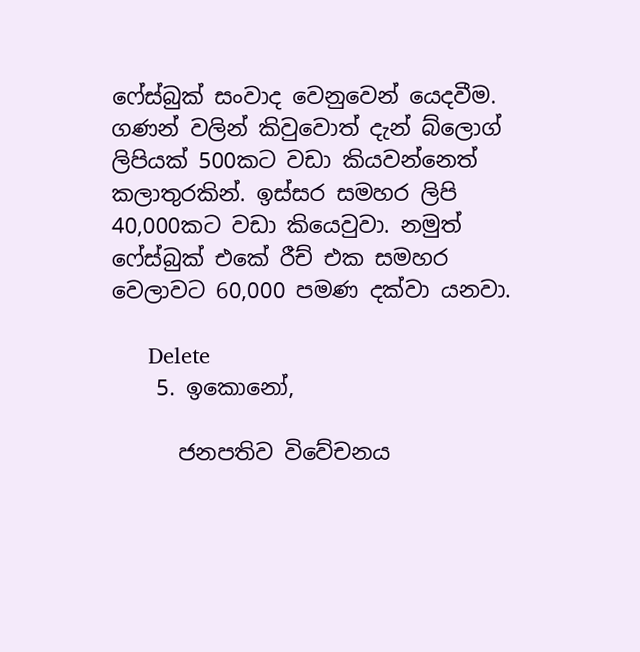ෆේස්බුක් සංවාද වෙනුවෙන් යෙදවීම. ගණන් වලින් කිවුවොත් දැන් බ්ලොග් ලිපියක් 500කට වඩා කියවන්නෙත් කලාතුරකින්. ඉස්සර සමහර ලිපි 40,000කට වඩා කියෙවුවා. නමුත් ෆේස්බුක් එකේ රීච් එක සමහර වෙලාවට 60,000 පමණ දක්වා යනවා.

      Delete
    5. ඉකොනෝ,

      ජනපතිව විවේචනය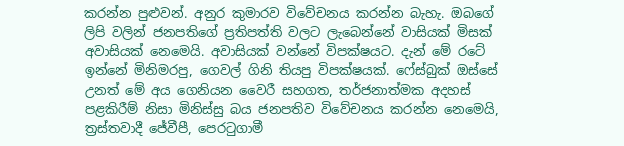කරන්න පුළුවන්. අනුර කුමාරව විවේචනය කරන්න බැහැ. ඔබගේ ලිපි වලින් ජනපතිගේ ප්‍රතිපත්ති වලට ලැබෙන්නේ වාසියක් මිසක් අවාසියක් නෙමෙයි. අවාසියක් වන්නේ විපක්ෂයට. දැන් මේ රටේ ඉන්නේ මිනිමරපු, ගෙවල් ගිනි තියපු විපක්ෂයක්. ෆේස්බුක් ඔස්සේ උනත් මේ අය ගෙනියන වෛරී සහගත, තර්ජනාත්මක අදහස් පළකිරීම් නිසා මිනිස්සු බය ජනපතිව විවේචනය කරන්න නෙමෙයි, ත්‍රස්‌තවාදී ජේවීපී, පෙරටුගාමී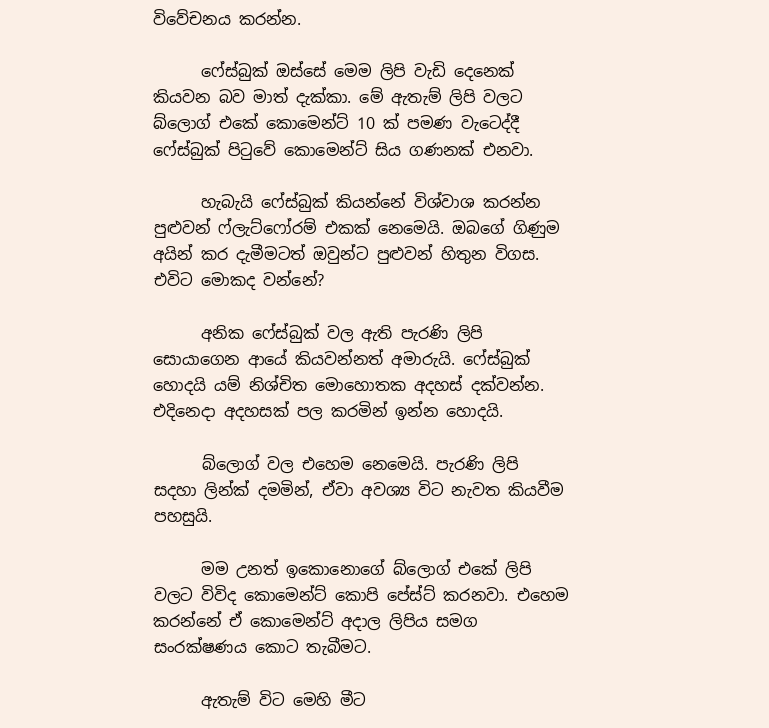විවේචනය කරන්න.

      ෆේස්බුක් ඔස්සේ මෙම ලිපි වැඩි දෙනෙක් කියවන බව මාත් දැක්කා. මේ ඇතැම් ලිපි වලට බ්ලොග් එකේ කොමෙන්ට් 10 ක් පමණ වැටෙද්දී ෆේස්බුක් පිටුවේ කොමෙන්ට් සිය ගණනක් එනවා.

      හැබැයි ෆේස්බුක් කියන්නේ විශ්වාශ කරන්න පුළුවන් ෆ්ලැට්ෆෝරම් එකක් නෙමෙයි. ඔබගේ ගිණුම අයින් කර දැමීමටත් ඔවුන්ට පුළුවන් හිතුන විගස. එවිට මොකද වන්නේ?

      අනික ෆේස්බුක් වල ඇති පැරණි ලිපි සොයාගෙන ආයේ කියවන්නත් අමාරුයි. ෆේස්බුක් හොදයි යම් නිශ්චිත මොහොතක අදහස් දක්වන්න. එදිනෙදා අදහසක් පල කරමින් ඉන්න හොදයි.

      බ්ලොග් වල එහෙම නෙමෙයි. පැරණි ලිපි සදහා ලින්ක් දමමින්, ඒවා අවශ්‍ය විට නැවත කියවීම පහසුයි.

      මම උනත් ඉකොනොගේ බ්ලොග් එකේ ලිපි වලට විවිද කොමෙන්ට් කොපි පේස්ට් කරනවා. එහෙම කරන්නේ ඒ කොමෙන්ට් අදාල ලිපිය සමග සංරක්ෂණය කොට තැබීමට.

      ඇතැම් විට මෙහි මීට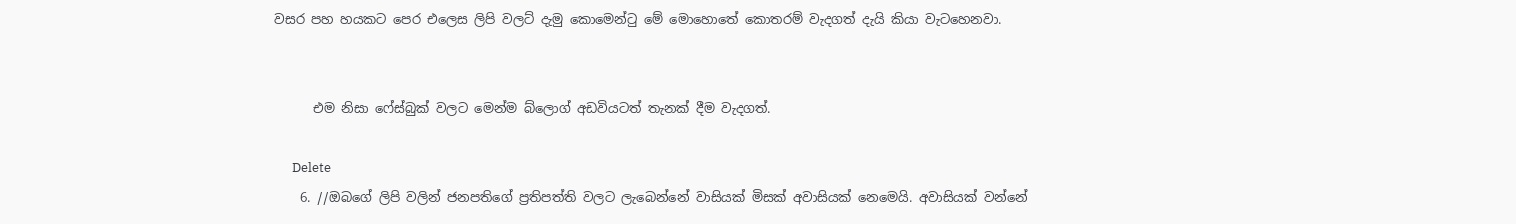වසර පහ හයකට පෙර එලෙස ලිපි වලට් දැමු කොමෙන්ටු මේ මොහොතේ කොතරම් වැදගත් දැයි කියා වැටහෙනවා.


      එම නිසා ෆේස්බුක් වලට මෙන්ම බ්ලොග් අඩවියටත් තැනක් දීම වැදගත්.

      Delete
    6. //ඔබගේ ලිපි වලින් ජනපතිගේ ප්‍රතිපත්ති වලට ලැබෙන්නේ වාසියක් මිසක් අවාසියක් නෙමෙයි. අවාසියක් වන්නේ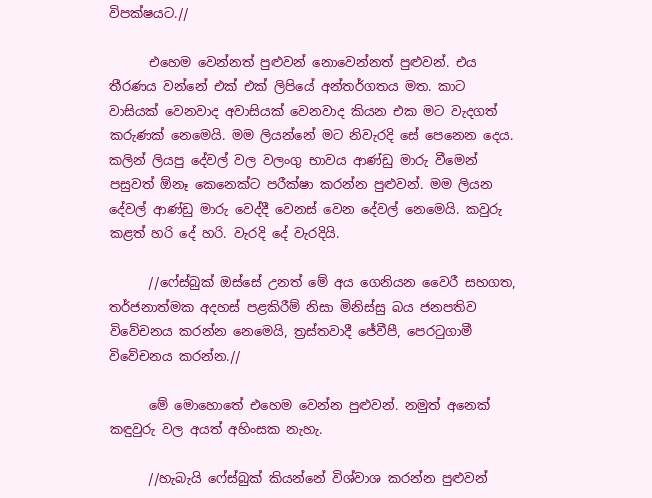විපක්ෂයට.//

      එහෙම වෙන්නත් පුළුවන් නොවෙන්නත් පුළුවන්. එය තීරණය වන්නේ එක් එක් ලිපියේ අන්තර්ගතය මත. කාට වාසියක් වෙනවාද අවාසියක් වෙනවාද කියන එක මට වැදගත් කරුණක් නෙමෙයි. මම ලියන්නේ මට නිවැරදි සේ පෙනෙන දෙය. කලින් ලියපු දේවල් වල වලංගු භාවය ආණ්ඩු මාරු වීමෙන් පසුවත් ඕනෑ කෙනෙක්ට පරීක්ෂා කරන්න පුළුවන්. මම ලියන දේවල් ආණ්ඩු මාරු වෙද්දී වෙනස් වෙන දේවල් නෙමෙයි. කවුරු කළත් හරි දේ හරි. වැරදි දේ වැරදියි.

      //ෆේස්බුක් ඔස්සේ උනත් මේ අය ගෙනියන වෛරී සහගත, තර්ජනාත්මක අදහස් පළකිරීම් නිසා මිනිස්සු බය ජනපතිව විවේචනය කරන්න නෙමෙයි, ත්‍රස්‌තවාදී ජේවීපී, පෙරටුගාමී විවේචනය කරන්න.//

      මේ මොහොතේ එහෙම වෙන්න පුළුවන්. නමුත් අනෙක් කඳුවුරු වල අයත් අහිංසක නැහැ.

      //හැබැයි ෆේස්බුක් කියන්නේ විශ්වාශ කරන්න පුළුවන්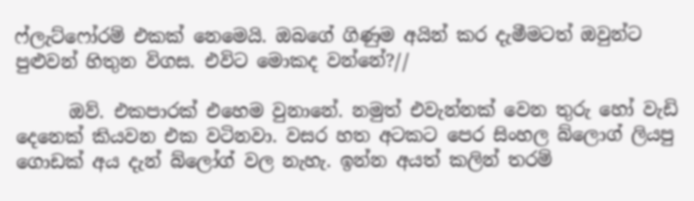ෆ්ලැට්ෆෝරම් එකක් නෙමෙයි. ඔබගේ ගිණුම අයින් කර දැමීමටත් ඔවුන්ට පුළුවන් හිතුන විගස. එවිට මොකද වන්නේ?//

      ඔව්. එකපාරක් එහෙම වුනානේ. නමුත් එවැන්නක් වෙන තුරු හෝ වැඩි දෙනෙක් කියවන එක වටිනවා. වසර හත අටකට පෙර සිංහල බ්ලොග් ලියපු ගොඩක් අය දැන් බ්ලෝග් වල නැහැ. ඉන්න අයත් කලින් තරම්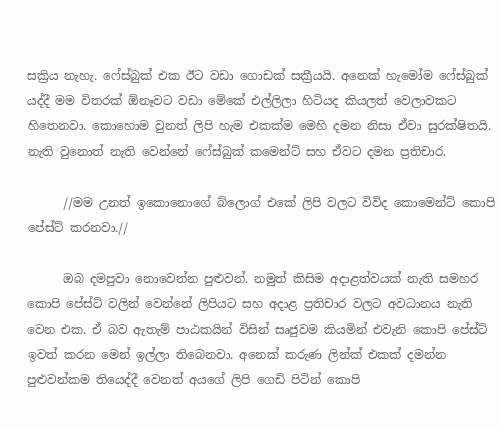සක්‍රිය නැහැ. ෆේස්බුක් එක ඊට වඩා ගොඩක් සක්‍රීයයි. අනෙක් හැමෝම ෆේස්බුක් යද්දී මම විතරක් ඕනෑවට වඩා මේකේ එල්ලිලා හිටියද කියලත් වෙලාවකට හිතෙනවා. කොහොම වුනත් ලිපි හැම එකක්ම මෙහි දමන නිසා ඒවා සුරක්ෂිතයි. නැති වුනොත් නැති වෙන්නේ ෆේස්බුක් කමෙන්ට් සහ ඒවට දමන ප්‍රතිචාර.

      //මම උනත් ඉකොනොගේ බ්ලොග් එකේ ලිපි වලට විවිද කොමෙන්ට් කොපි පේස්ට් කරනවා.//

      ඔබ දමපුවා නොවෙන්න පුළුවන්. නමුත් කිසිම අදාළත්වයක් නැති සමහර කොපි පේස්ට් වලින් වෙන්නේ ලිපියට සහ අදාළ ප්‍රතිචාර වලට අවධානය නැති වෙන එක. ඒ බව ඇතැම් පාඨකයින් විසින් සෘජුවම කියමින් එවැනි කොපි පේස්ට් ඉවත් කරන මෙන් ඉල්ලා තිබෙනවා. අනෙක් කරුණ ලින්ක් එකක් දමන්න පුළුවන්කම තියෙද්දී වෙනත් අයගේ ලිපි ගෙඩි පිටින් කොපි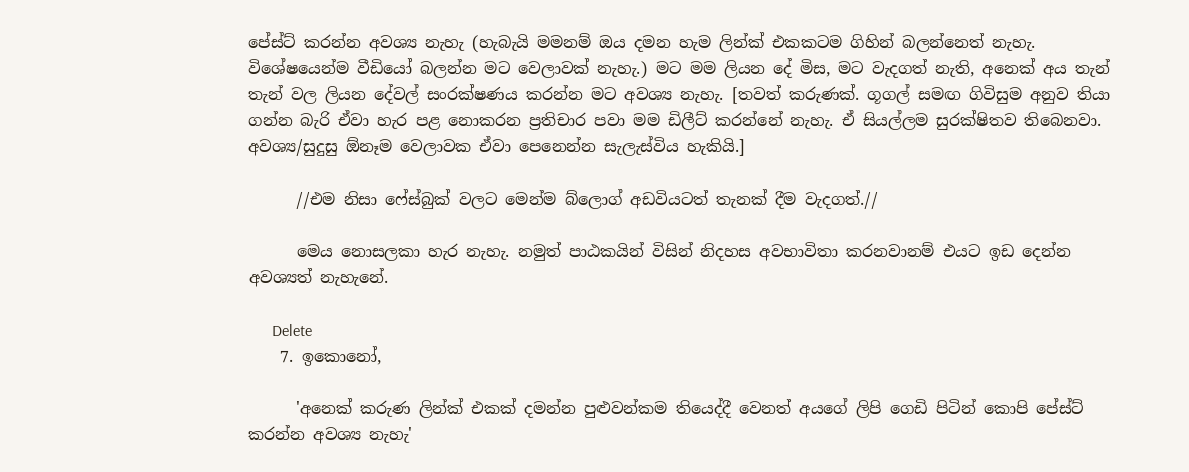පේස්ට් කරන්න අවශ්‍ය නැහැ (හැබැයි මමනම් ඔය දමන හැම ලින්ක් එකකටම ගිහින් බලන්නෙත් නැහැ. විශේෂයෙන්ම වීඩියෝ බලන්න මට වෙලාවක් නැහැ.) මට මම ලියන දේ මිස, මට වැදගත් නැති, අනෙක් අය තැන් තැන් වල ලියන දේවල් සංරක්ෂණය කරන්න මට අවශ්‍ය නැහැ. [තවත් කරුණක්. ගූගල් සමඟ ගිවිසුම අනුව තියා ගන්න බැරි ඒවා හැර පළ නොකරන ප්‍රතිචාර පවා මම ඩිලීට් කරන්නේ නැහැ. ඒ සියල්ලම සුරක්ෂිතව තිබෙනවා. අවශ්‍ය/සුදුසු ඕනෑම වෙලාවක ඒවා පෙනෙන්න සැලැස්විය හැකියි.]

      //එම නිසා ෆේස්බුක් වලට මෙන්ම බ්ලොග් අඩවියටත් තැනක් දීම වැදගත්.//

      මෙය නොසලකා හැර නැහැ. නමුත් පාඨකයින් විසින් නිදහස අවභාවිතා කරනවානම් එයට ඉඩ දෙන්න අවශ්‍යත් නැහැනේ.

      Delete
    7. ඉකොනෝ,

      'අනෙක් කරුණ ලින්ක් එකක් දමන්න පුළුවන්කම තියෙද්දී වෙනත් අයගේ ලිපි ගෙඩි පිටින් කොපි පේස්ට් කරන්න අවශ්‍ය නැහැ'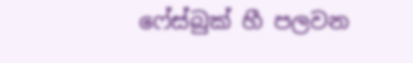ෆේස්බුක් හී පලවන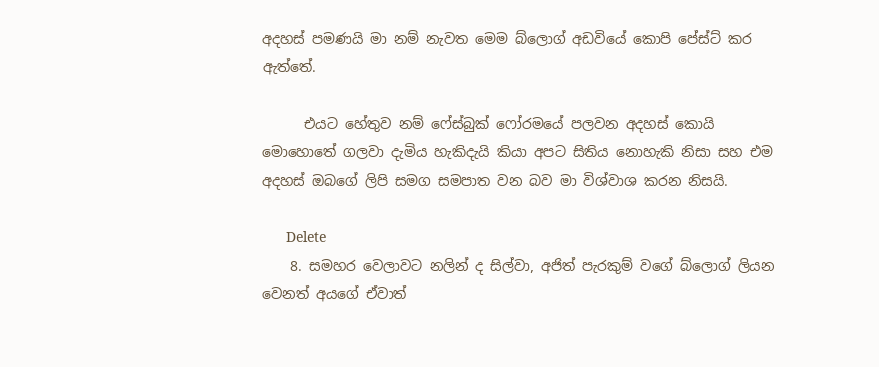අදහස් පමණයි මා නම් නැවත මෙම බ්ලොග් අඩවියේ කොපි පේස්ට් කර ඇත්තේ.

      එයට හේතුව නම් ෆේස්බුක් ෆෝරමයේ පලවන අදහස් කොයි මොහොතේ ගලවා දැමිය හැකිදැයි කියා අපට සිතිය නොහැකි නිසා සහ එම අදහස් ඔබගේ ලිපි සමග සමපාත වන බව මා විශ්වාශ කරන නිසයි.

      Delete
    8. සමහර වෙලාවට නලින් ද සිල්වා, අජිත් පැරකුම් වගේ බ්ලොග් ලියන වෙනත් අයගේ ඒවාත්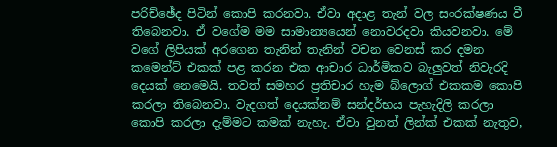පරිච්ඡේද පිටින් කොපි කරනවා. ඒවා අදාළ තැන් වල සංරක්ෂණය වී තිබෙනවා. ඒ වගේම මම සාමාන්‍යයෙන් නොවරදවා කියවනවා. මේ වගේ ලිපියක් අරගෙන තැනින් තැනින් වචන වෙනස් කර දමන කමෙන්ට් එකක් පළ කරන එක ආචාර ධාර්මිකව බැලුවත් නිවැරදි දෙයක් නෙමෙයි. තවත් සමහර ප්‍රතිචාර හැම බ්ලොග් එකකම කොපි කරලා තිබෙනවා. වැදගත් දෙයක්නම් සන්දර්භය පැහැදිලි කරලා කොපි කරලා දැම්මට කමක් නැහැ. ඒවා වුනත් ලින්ක් එකක් නැතුව,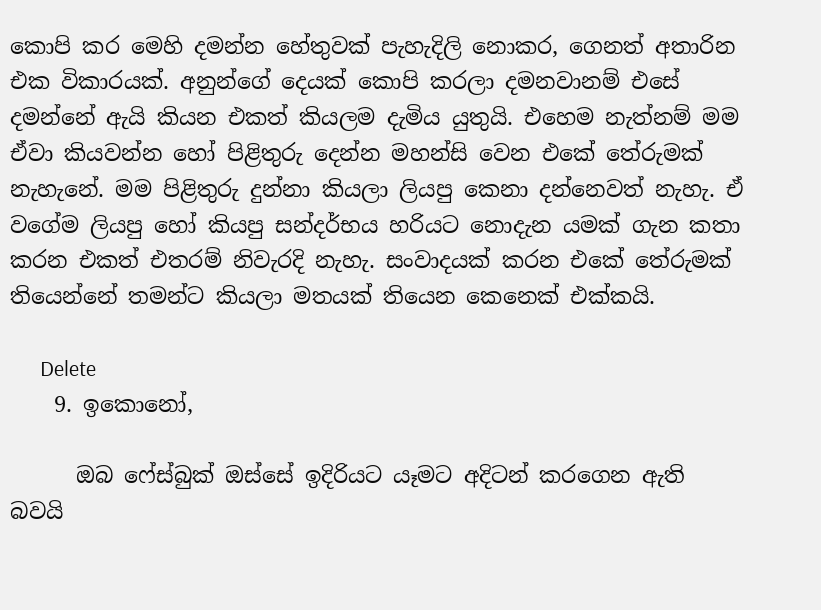කොපි කර මෙහි දමන්න හේතුවක් පැහැදිලි නොකර, ගෙනත් අතාරින එක විකාරයක්. අනුන්ගේ දෙයක් කොපි කරලා දමනවානම් එසේ දමන්නේ ඇයි කියන එකත් කියලම දැමිය යුතුයි. එහෙම නැත්නම් මම ඒවා කියවන්න හෝ පිළිතුරු දෙන්න මහන්සි වෙන එකේ තේරුමක් නැහැනේ. මම පිළිතුරු දුන්නා කියලා ලියපු කෙනා දන්නෙවත් නැහැ. ඒ වගේම ලියපු හෝ කියපු සන්දර්භය හරියට නොදැන යමක් ගැන කතා කරන එකත් එතරම් නිවැරදි නැහැ. සංවාදයක් කරන එකේ තේරුමක් තියෙන්නේ තමන්ට කියලා මතයක් තියෙන කෙනෙක් එක්කයි.

      Delete
    9. ඉකොනෝ,

      ඔබ ෆේස්බුක් ඔස්සේ ඉදිරියට යෑමට අදිටන් කරගෙන ඇති බවයි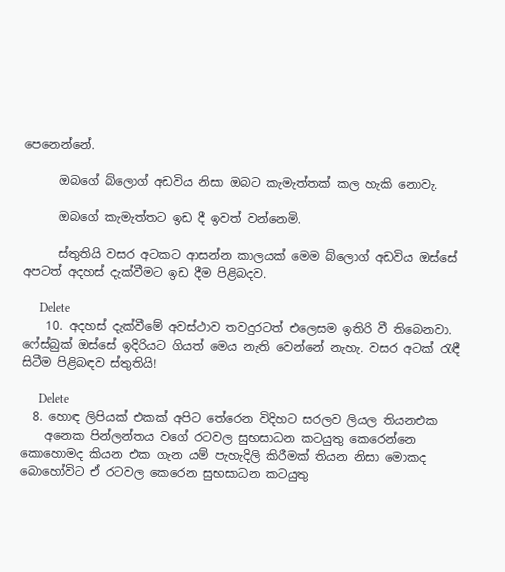පෙනෙන්නේ.

      ඔබගේ බ්ලොග් අඩවිය නිසා ඔබ‍ට කැමැත්තක් කල හැකි නොවැ.

      ඔබගේ කැමැත්තට ඉඩ දී ඉවත් වන්නෙමි.

      ස්තුතියි වසර අටකට ආසන්න කාලයක් මෙම බ්ලොග් අඩවිය ඔස්සේ අපටත් අදහස් දැක්වීමට ඉඩ දීම පිළිබදව.

      Delete
    10. අදහස් දැක්වීමේ අවස්ථාව තවදුරටත් එලෙසම ඉතිරි වී තිබෙනවා. ෆේස්බුක් ඔස්සේ ඉදිරියට ගියත් මෙය නැති වෙන්නේ නැහැ. වසර අටක් රැඳී සිටීම පිළිබඳව ස්තුතියි!

      Delete
  8. හොඳ ලිපියක් එකක් අපිට තේරෙන විදිහට සරලව ලියල තියනඑක
    අනෙක පින්ලන්තය වගේ රටවල සුභසාධන කටයුතු කෙරෙන්නෙ කොහොමද කියන එක ගැන යම් පැහැදිලි කිරීමක් තියන නිසා මොකද බොහෝවිට ඒ රටවල කෙරෙන සුභසාධන කටයුතු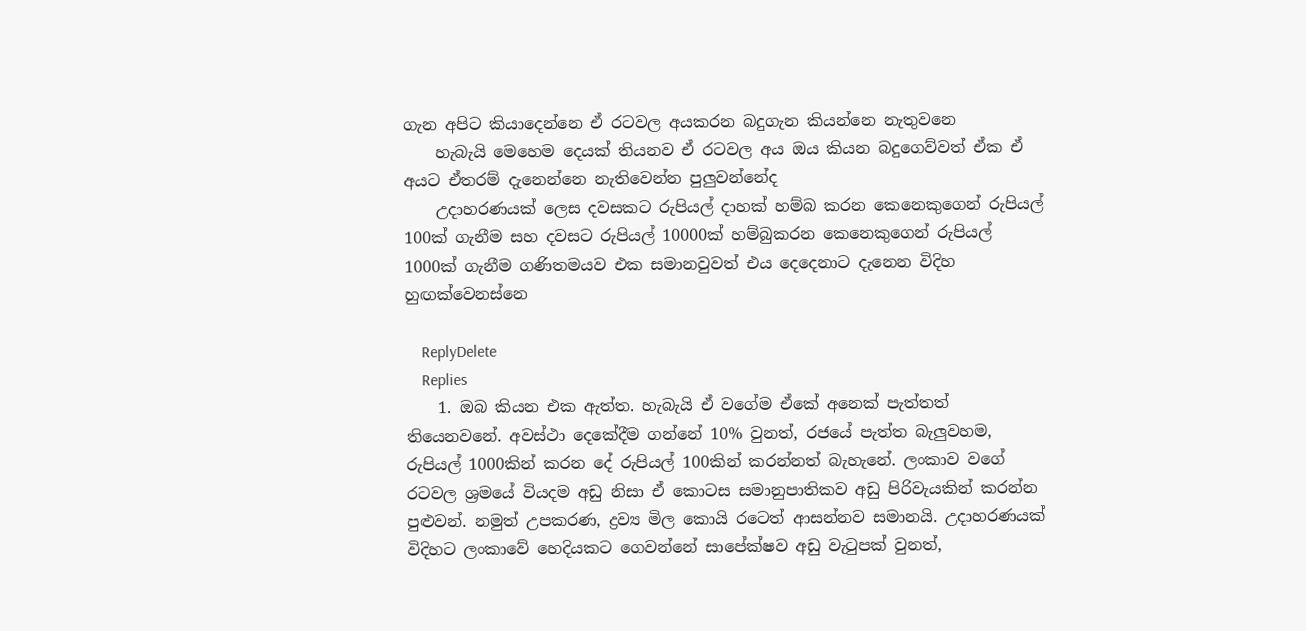ගැන අපිට කියාදෙන්නෙ ඒ රටවල අයකරන බදුගැන කියන්නෙ නැතුවනෙ
    හැබැයි මෙහෙම දෙයක් තියනව ඒ රටවල අය ඔය කියන බදුගෙව්වත් ඒක ඒ අයට ඒතරම් දැනෙන්නෙ නැතිවෙන්න පුලුවන්නේද
    උදාහරණයක් ලෙස දවසකට රුපියල් දාහක් හම්බ කරන කෙනෙකුගෙන් රුපියල් 100ක් ගැනීම සහ දවසට රුපියල් 10000ක් හම්බුකරන කෙනෙකුගෙන් රුපියල් 1000ක් ගැනීම ගණිතමයව එක සමානවුවත් එය දෙදෙනාට දැනෙන විදිහ හුඟක්වෙනස්නෙ

    ReplyDelete
    Replies
    1. ඔබ කියන එක ඇත්ත. හැබැයි ඒ වගේම ඒකේ අනෙක් පැත්තත් තියෙනවනේ. අවස්ථා දෙකේදීම ගන්නේ 10% වුනත්, රජයේ පැත්ත බැලුවහම, රුපියල් 1000කින් කරන දේ රුපියල් 100කින් කරන්නත් බැහැනේ. ලංකාව වගේ රටවල ශ්‍රමයේ වියදම අඩු නිසා ඒ කොටස සමානුපාතිකව අඩු පිරිවැයකින් කරන්න පුළුවන්. නමුත් උපකරණ, ද්‍රව්‍ය මිල කොයි රටෙත් ආසන්නව සමානයි. උදාහරණයක් විදිහට ලංකාවේ හෙදියකට ගෙවන්නේ සාපේක්ෂව අඩු වැටුපක් වුනත්,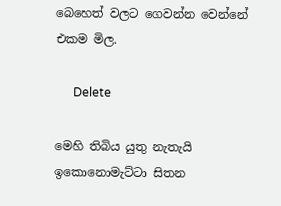බෙහෙත් වලට ගෙවන්න වෙන්නේ එකම මිල.

      Delete

මෙහි තිබිය යුතු නැතැයි ඉකොනොමැට්ටා සිතන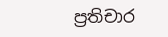ප්‍රතිචාර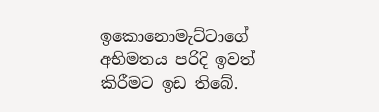ඉකොනොමැට්ටාගේ අභිමතය පරිදි ඉවත් කිරීමට ඉඩ තිබේ.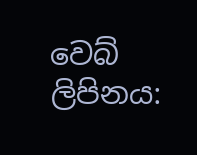වෙබ් ලිපිනය: